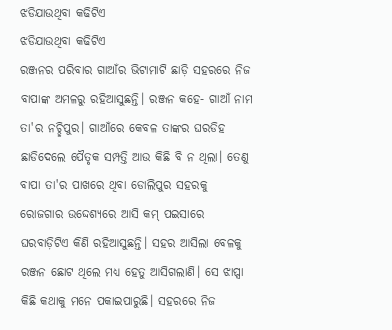ଝଡିଯାଉଥିବା କଢିଟିଏ
ଝଡିଯାଉଥିବା କଢିଟିଏ
ରଞ୍ଜନର ପରିବାର ଗାଆଁର ଭିଟାମାଟି ଛାଡ଼ି ସହରରେ ନିଜ ବାପାଙ୍କ ଅମଳରୁ ରହିଆସୁଛନ୍ତି। ରଞ୍ଜନ କହେ- ଗାଆଁ ନାମ ତା'ର ନଚ୍ଛିପୁର। ଗାଆଁରେ କେବଳ ତାଙ୍କର ଘରଡିହ ଛାଡିଦେଲେ ପୈତୃକ ସମ୍ପତ୍ତି ଆଉ କିଛି ବି ନ ଥିଲା। ତେଣୁ ବାପା ତା'ର ପାଖରେ ଥିବା ଡୋଲିପୁର ସହରକୁ ରୋଜଗାର ଉଦ୍ଦେଶ୍ୟରେ ଆସି କମ୍ ପଇସାରେ ଘରବାଡ଼ିଟିଏ କିଣି ରହିଆସୁଛନ୍ତି। ସହର ଆସିଲା ବେଳକୁ ରଞ୍ଜନ ଛୋଟ ଥିଲେ ମଧ୍ୟ ହେତୁ ଆସିଗଲାଣି। ସେ ଝାପ୍ସା କିଛି କଥାକୁ ମନେ ପକାଇପାରୁଛି। ସହରରେ ନିଜ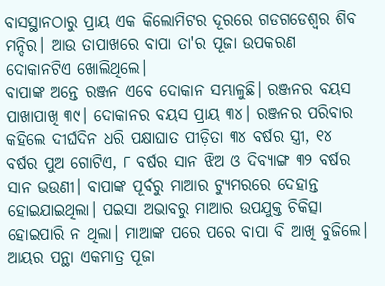ବାସସ୍ଥାନଠାରୁ ପ୍ରାୟ ଏକ କିଲୋମିଟର ଦୂରରେ ଗଡଗଡେଶ୍ଵର ଶିବ ମନ୍ଦିର। ଆଉ ତାପାଖରେ ବାପା ତା'ର ପୂଜା ଉପକରଣ ଦୋକାନଟିଏ ଖୋଲିଥିଲେ।
ବାପାଙ୍କ ଅନ୍ତେ ରଞ୍ଜନ ଏବେ ଦୋକାନ ସମ୍ଭାଳୁଛି। ରଞ୍ଜନର ବୟସ ପାଖାପାଖି ୩୯। ଦୋକାନର ବୟସ ପ୍ରାୟ ୩୪। ରଞ୍ଜନର ପରିବାର କହିଲେ ଦୀର୍ଘଦିନ ଧରି ପକ୍ଷାଘାତ ପୀଡ଼ିତା ୩୪ ବର୍ଷର ସ୍ତ୍ରୀ, ୧୪ ବର୍ଷର ପୁଅ ଗୋଟିଏ, ୮ ବର୍ଷର ସାନ ଝିଅ ଓ ଦିବ୍ୟାଙ୍ଗ ୩୨ ବର୍ଷର ସାନ ଭଉଣୀ। ବାପାଙ୍କ ପୂର୍ବରୁ ମାଆର ଟ୍ୟୁମରରେ ଦେହାନ୍ତ ହୋଇଯାଇଥିଲା। ପଇସା ଅଭାବରୁ ମାଆର ଉପଯୁକ୍ତ ଚିକିତ୍ସା ହୋଇପାରି ନ ଥିଲା। ମାଆଙ୍କ ପରେ ପରେ ବାପା ବି ଆଖି ବୁଜିଲେ। ଆୟର ପନ୍ଥା ଏକମାତ୍ର ପୂଜା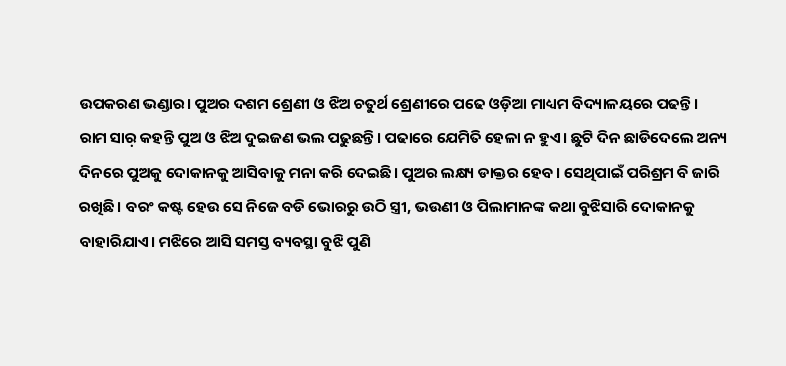ଉପକରଣ ଭଣ୍ଡାର। ପୁଅର ଦଶମ ଶ୍ରେଣୀ ଓ ଝିଅ ଚତୁର୍ଥ ଶ୍ରେଣୀରେ ପଢେ ଓଡ଼ିଆ ମାଧ୍ୟମ ବିଦ୍ୟାଳୟରେ ପଢନ୍ତି। ରାମ ସାର଼ କହନ୍ତି ପୁଅ ଓ ଝିଅ ଦୁଇଜଣ ଭଲ ପଢୁଛନ୍ତି। ପଢାରେ ଯେମିତି ହେଳା ନ ହୁଏ। ଛୁଟି ଦିନ ଛାଡିଦେଲେ ଅନ୍ୟ ଦିନରେ ପୁଅକୁ ଦୋକାନକୁ ଆସିବାକୁ ମନା କରି ଦେଇଛି। ପୁଅର ଲକ୍ଷ୍ୟ ଡାକ୍ତର ହେବ। ସେଥିପାଇଁ ପରିଶ୍ରମ ବି ଜାରି ରଖିଛି। ବରଂ କଷ୍ଟ ହେଉ ସେ ନିଜେ ବଡି ଭୋରରୁ ଉଠି ସ୍ତ୍ରୀ, ଭଉଣୀ ଓ ପିଲାମାନଙ୍କ କଥା ବୁଝିସାରି ଦୋକାନକୁ ବାହାରିଯାଏ। ମଝିରେ ଆସି ସମସ୍ତ ବ୍ୟବସ୍ଥା ବୁଝି ପୁଣି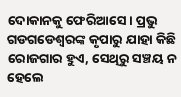ଦୋକାନକୁ ଫେରିଆସେ। ପ୍ରଭୁ ଗଡଗଡେଶ୍ଵରଙ୍କ କୃପାରୁ ଯାହା କିଛି ରୋଜଗାର ହୁଏ, ସେଥିରୁ ସଞ୍ଚୟ ନ ହେଲେ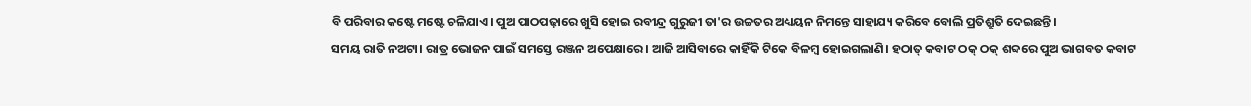ବି ପରିବାର କଷ୍ଟେ ମଷ୍ଟେ ଚଳିଯାଏ। ପୁଅ ପାଠପଢ଼ାରେ ଖୁସି ହୋଇ ରବୀନ୍ଦ୍ର ଗୁରୁଜୀ ତା'ର ଉଚ୍ଚତର ଅଧ୍ୟୟନ ନିମନ୍ତେ ସାହାଯ୍ୟ କରିବେ ବୋଲି ପ୍ରତିଶ୍ରୁତି ଦେଇଛନ୍ତି।
ସମୟ ରାତି ନଅଟା। ରାତ୍ର ଭୋଜନ ପାଇଁ ସମସ୍ତେ ରଞ୍ଜନ ଅପେକ୍ଷାରେ। ଆଜି ଆସିବାରେ କାହିଁକି ଟିକେ ବିଳମ୍ବ ହୋଇଗଲାଣି। ହଠାତ୍ କବାଟ ଠକ୍ ଠକ୍ ଶବ୍ଦରେ ପୁଅ ଭାଗବତ କବାଟ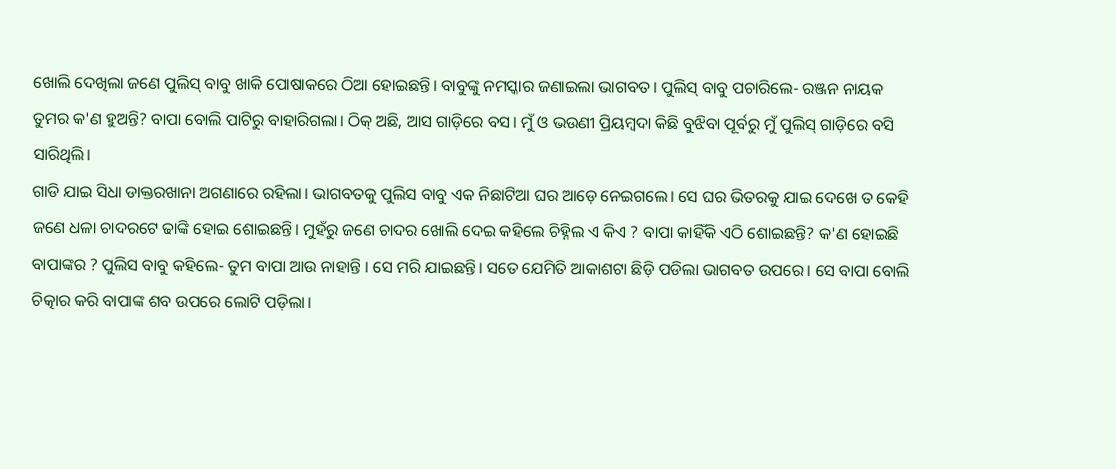ଖୋଲି ଦେଖିଲା ଜଣେ ପୁଲିସ୍ ବାବୁ ଖାକି ପୋଷାକରେ ଠିଆ ହୋଇଛନ୍ତି। ବାବୁଙ୍କୁ ନମସ୍କାର ଜଣାଇଲା ଭାଗବତ। ପୁଲିସ୍ ବାବୁ ପଚାରିଲେ- ରଞ୍ଜନ ନାୟକ ତୁମର କ'ଣ ହୁଅନ୍ତି? ବାପା ବୋଲି ପାଟିରୁ ବାହାରିଗଲା। ଠିକ୍ ଅଛି, ଆସ ଗାଡ଼ିରେ ବସ। ମୁଁ ଓ ଭଉଣୀ ପ୍ରିୟମ୍ବଦା କିଛି ବୁଝିବା ପୂର୍ବରୁ ମୁଁ ପୁଲିସ୍ ଗାଡ଼ିରେ ବସି ସାରିଥିଲି।
ଗାଡି ଯାଇ ସିଧା ଡାକ୍ତରଖାନା ଅଗଣାରେ ରହିଲା। ଭାଗବତକୁ ପୁଲିସ ବାବୁ ଏକ ନିଛାଟିଆ ଘର ଆଡ଼େ ନେଇଗଲେ। ସେ ଘର ଭିତରକୁ ଯାଇ ଦେଖେ ତ କେହି ଜଣେ ଧଳା ଚାଦରଟେ ଢାଙ୍କି ହୋଇ ଶୋଇଛନ୍ତି। ମୁହଁରୁ ଜଣେ ଚାଦର ଖୋଲି ଦେଇ କହିଲେ ଚିହ୍ନିଲ ଏ କିଏ ? ବାପା କାହିଁକି ଏଠି ଶୋଇଛନ୍ତି? କ'ଣ ହୋଇଛି ବାପାଙ୍କର ? ପୁଲିସ ବାବୁ କହିଲେ- ତୁମ ବାପା ଆଉ ନାହାନ୍ତି । ସେ ମରି ଯାଇଛନ୍ତି। ସତେ ଯେମିତି ଆକାଶଟା ଛିଡ଼ି ପଡିଲା ଭାଗବତ ଉପରେ। ସେ ବାପା ବୋଲି ଚିତ୍କାର କରି ବାପାଙ୍କ ଶବ ଉପରେ ଲୋଟି ପଡ଼ିଲା।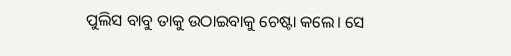ପୁଲିସ ବାବୁ ତାକୁ ଉଠାଇବାକୁ ଚେଷ୍ଟା କଲେ। ସେ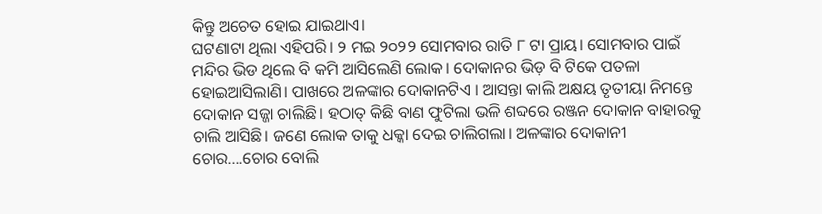କିନ୍ତୁ ଅଚେତ ହୋଇ ଯାଇଥାଏ।
ଘଟଣାଟା ଥିଲା ଏହିପରି। ୨ ମଇ ୨୦୨୨ ସୋମବାର ରାତି ୮ ଟା ପ୍ରାୟ। ସୋମବାର ପାଇଁ ମନ୍ଦିର ଭିଡ ଥିଲେ ବି କମି ଆସିଲେଣି ଲୋକ। ଦୋକାନର ଭିଡ଼ ବି ଟିକେ ପତଳା ହୋଇଆସିଲାଣି। ପାଖରେ ଅଳଙ୍କାର ଦୋକାନଟିଏ । ଆସନ୍ତା କାଲି ଅକ୍ଷୟ ତୃତୀୟା ନିମନ୍ତେ ଦୋକାନ ସଜ୍ଜା ଚାଲିଛି। ହଠାତ୍ କିଛି ବାଣ ଫୁଟିଲା ଭଳି ଶବ୍ଦରେ ରଞ୍ଜନ ଦୋକାନ ବାହାରକୁ ଚାଲି ଆସିଛି। ଜଣେ ଲୋକ ତାକୁ ଧକ୍କା ଦେଇ ଚାଲିଗଲା। ଅଳଙ୍କାର ଦୋକାନୀ ଚୋର....ଚୋର ବୋଲି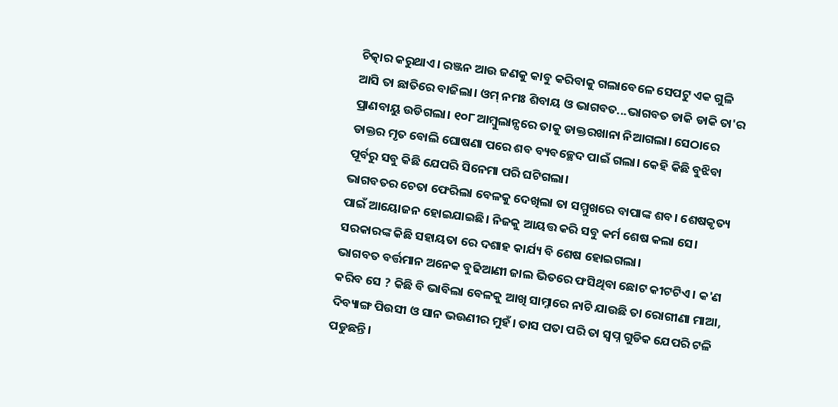ଚିତ୍କାର କରୁଥାଏ। ରଞ୍ଜନ ଆଉ ଜଣକୁ କାବୁ କରିବାକୁ ଗଲାବେଳେ ସେପଟୁ ଏକ ଗୁଳି ଆସି ତା ଛାତିରେ ବାଜିଲା। ଓମ୍ ନମଃ ଶିବାୟ ଓ ଭାଗବତ...ଭାଗବତ ଡାକି ଡାକି ତା'ର ପ୍ରାଣବାୟୁ ଉଡିଗଲା। ୧୦୮ ଆମ୍ବୁଲାନ୍ସରେ ତାକୁ ଡାକ୍ତରଖାନା ନିଆଗଲା। ସେଠାରେ ଡାକ୍ତର ମୃତ ବୋଲି ଘୋଷଣା ପରେ ଶବ ବ୍ୟବଚ୍ଛେଦ ପାଇଁ ଗଲା। କେହି କିଛି ବୁଝିବା ପୂର୍ବରୁ ସବୁ କିଛି ଯେପରି ସିନେମା ପରି ଘଟିଗଲା।
ଭାଗବତର ଚେତା ଫେରିଲା ବେଳକୁ ଦେଖିଲା ତା ସମ୍ମୁଖରେ ବାପାଙ୍କ ଶବ। ଶେଷକୃତ୍ୟ ପାଇଁ ଆୟୋଜନ ହୋଇଯାଇଛି। ନିଜକୁ ଆୟତ୍ତ କରି ସବୁ କର୍ମ ଶେଷ କଲା ସେ।
ସରକାରଙ୍କ କିଛି ସହାୟତା ରେ ଦଶାହ କାର୍ଯ୍ୟ ବି ଶେଷ ହୋଇଗଲା।
ଭାଗବତ ବର୍ତ୍ତମାନ ଅନେକ ବୁଢିଆଣୀ ଜାଲ ଭିତରେ ଫସିଥିବା ଛୋଟ କୀଟଟିଏ। କ'ଣ କରିବ ସେ ? କିଛି ବି ଭାବିଲା ବେଳକୁ ଆଖି ସାମ୍ନାରେ ନାଚି ଯାଉଛି ତା ରୋଗୀଣା ମାଆ, ଦିବ୍ୟାଙ୍ଗ ପିଉସୀ ଓ ସାନ ଭଉଣୀର ମୁହଁ। ତାସ ପତା ପରି ତା ସ୍ଵପ୍ନ ଗୁଡିକ ଯେପରି ଟଳି ପଡୁଛନ୍ତି।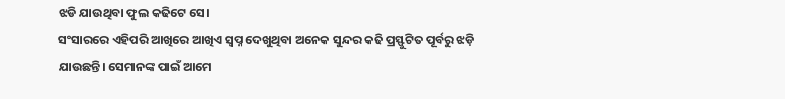ଝଡି ଯାଉଥିବା ଫୁଲ କଢିଟେ ସେ।
ସଂସାରରେ ଏହିପରି ଆଖିରେ ଆଖିଏ ସ୍ଵପ୍ନ ଦେଖୁଥିବା ଅନେକ ସୁନ୍ଦର କଢି ପ୍ରସ୍ଫୁଟିତ ପୂର୍ବରୁ ଝଡ଼ି ଯାଉଛନ୍ତି। ସେମାନଙ୍କ ପାଇଁ ଆମେ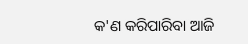କ'ଣ କରିପାରିବା ଆଜି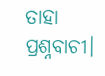ତାହା ପ୍ରଶ୍ନବାଚୀ।